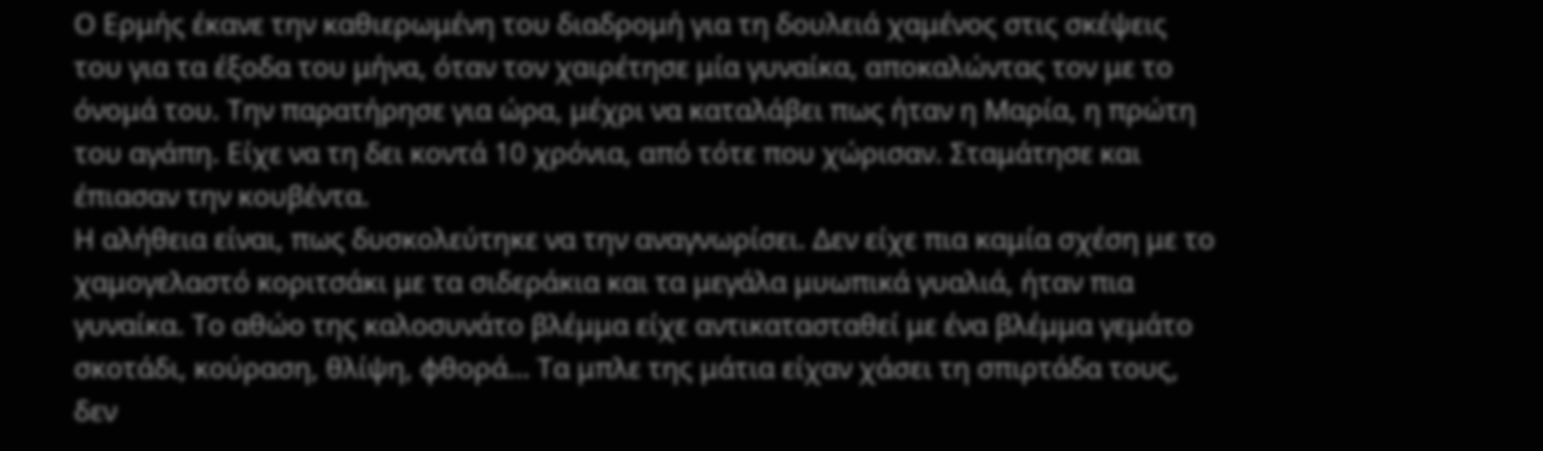Ο Ερμής έκανε την καθιερωμένη του διαδρομή για τη δουλειά χαμένος στις σκέψεις του για τα έξοδα του μήνα, όταν τον χαιρέτησε μία γυναίκα, αποκαλώντας τον με το όνομά του. Την παρατήρησε για ώρα, μέχρι να καταλάβει πως ήταν η Μαρία, η πρώτη του αγάπη. Είχε να τη δει κοντά 10 χρόνια, από τότε που χώρισαν. Σταμάτησε και έπιασαν την κουβέντα.
Η αλήθεια είναι, πως δυσκολεύτηκε να την αναγνωρίσει. Δεν είχε πια καμία σχέση με το χαμογελαστό κοριτσάκι με τα σιδεράκια και τα μεγάλα μυωπικά γυαλιά, ήταν πια γυναίκα. Το αθώο της καλοσυνάτο βλέμμα είχε αντικατασταθεί με ένα βλέμμα γεμάτο σκοτάδι, κούραση, θλίψη, φθορά… Τα μπλε της μάτια είχαν χάσει τη σπιρτάδα τους, δεν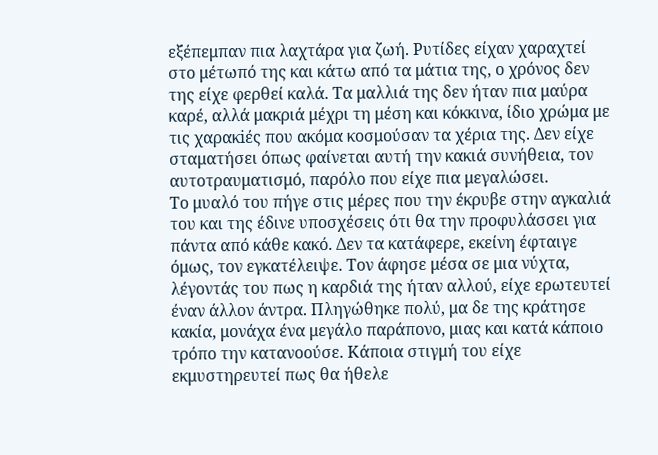εξέπεμπαν πια λαχτάρα για ζωή. Ρυτίδες είχαν χαραχτεί στο μέτωπό της και κάτω από τα μάτια της, ο χρόνος δεν της είχε φερθεί καλά. Τα μαλλιά της δεν ήταν πια μαύρα καρέ, αλλά μακριά μέχρι τη μέση και κόκκινα, ίδιο χρώμα με τις χαρακiές που ακόμα κοσμούσαν τα χέρια της. Δεν είχε σταματήσει όπως φαίνεται αυτή την κακιά συνήθεια, τον αυτοτραυματισμό, παρόλο που είχε πια μεγαλώσει.
Το μυαλό του πήγε στις μέρες που την έκρυβε στην αγκαλιά του και της έδινε υποσχέσεις ότι θα την προφυλάσσει για πάντα από κάθε κακό. Δεν τα κατάφερε, εκείνη έφταιγε όμως, τον εγκατέλειψε. Τον άφησε μέσα σε μια νύχτα, λέγοντάς του πως η καρδιά της ήταν αλλού, είχε ερωτευτεί έναν άλλον άντρα. Πληγώθηκε πολύ, μα δε της κράτησε κακία, μονάχα ένα μεγάλο παράπονο, μιας και κατά κάποιο τρόπο την κατανοούσε. Κάποια στιγμή του είχε εκμυστηρευτεί πως θα ήθελε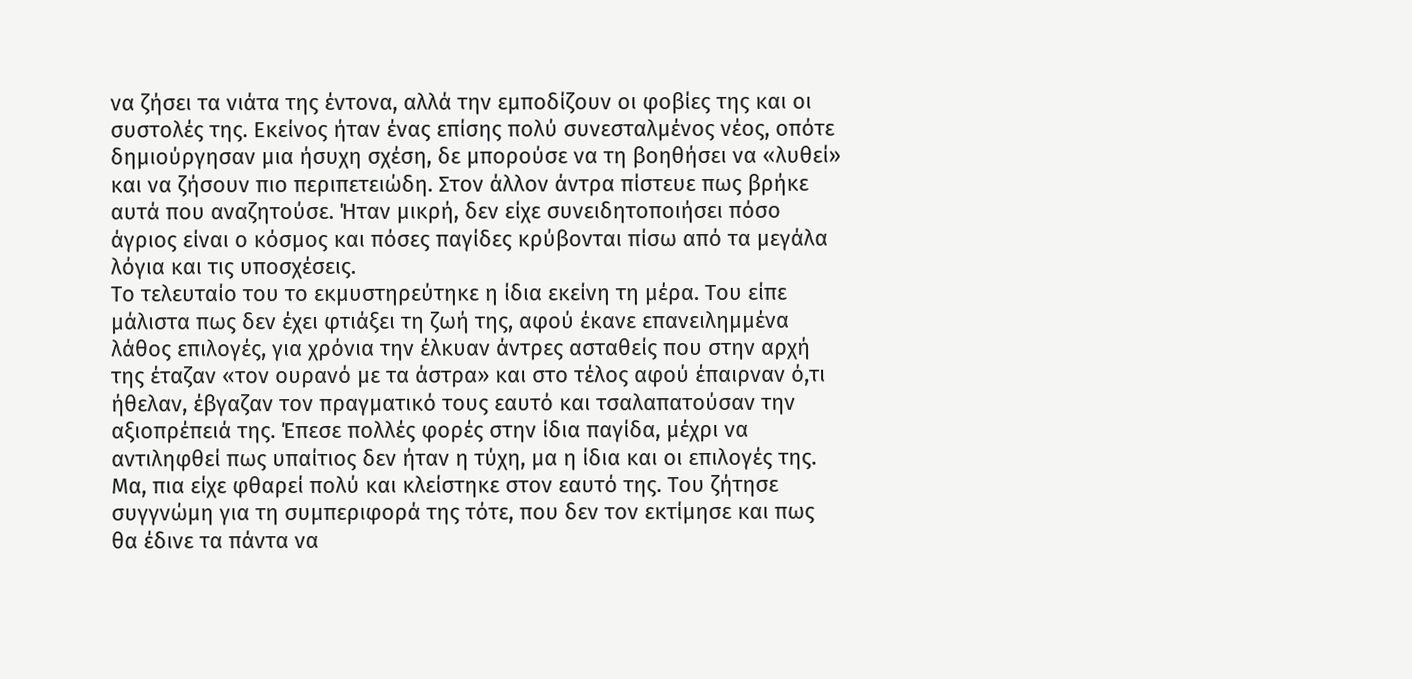να ζήσει τα νιάτα της έντονα, αλλά την εμποδίζουν οι φοβίες της και οι συστολές της. Εκείνος ήταν ένας επίσης πολύ συνεσταλμένος νέος, οπότε δημιούργησαν μια ήσυχη σχέση, δε μπορούσε να τη βοηθήσει να «λυθεί» και να ζήσουν πιο περιπετειώδη. Στον άλλον άντρα πίστευε πως βρήκε αυτά που αναζητούσε. Ήταν μικρή, δεν είχε συνειδητοποιήσει πόσο άγριος είναι ο κόσμος και πόσες παγίδες κρύβονται πίσω από τα μεγάλα λόγια και τις υποσχέσεις.
Το τελευταίο του το εκμυστηρεύτηκε η ίδια εκείνη τη μέρα. Του είπε μάλιστα πως δεν έχει φτιάξει τη ζωή της, αφού έκανε επανειλημμένα λάθος επιλογές, για χρόνια την έλκυαν άντρες ασταθείς που στην αρχή της έταζαν «τον ουρανό με τα άστρα» και στο τέλος αφού έπαιρναν ό,τι ήθελαν, έβγαζαν τον πραγματικό τους εαυτό και τσαλαπατούσαν την αξιοπρέπειά της. Έπεσε πολλές φορές στην ίδια παγίδα, μέχρι να αντιληφθεί πως υπαίτιος δεν ήταν η τύχη, μα η ίδια και οι επιλογές της. Μα, πια είχε φθαρεί πολύ και κλείστηκε στον εαυτό της. Του ζήτησε συγγνώμη για τη συμπεριφορά της τότε, που δεν τον εκτίμησε και πως θα έδινε τα πάντα να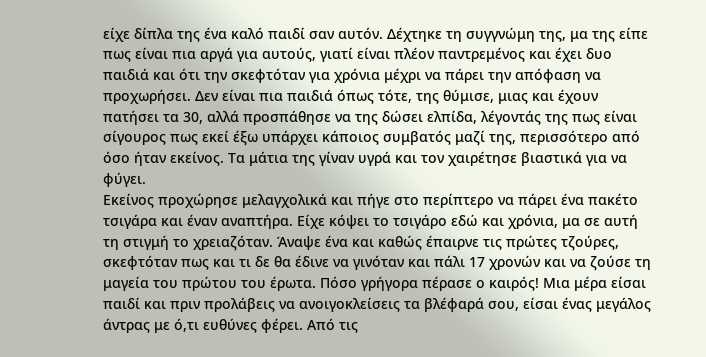είχε δίπλα της ένα καλό παιδί σαν αυτόν. Δέχτηκε τη συγγνώμη της, μα της είπε πως είναι πια αργά για αυτούς, γιατί είναι πλέον παντρεμένος και έχει δυο παιδιά και ότι την σκεφτόταν για χρόνια μέχρι να πάρει την απόφαση να προχωρήσει. Δεν είναι πια παιδιά όπως τότε, της θύμισε, μιας και έχουν πατήσει τα 30, αλλά προσπάθησε να της δώσει ελπίδα, λέγοντάς της πως είναι σίγουρος πως εκεί έξω υπάρχει κάποιος συμβατός μαζί της, περισσότερο από όσο ήταν εκείνος. Τα μάτια της γίναν υγρά και τον χαιρέτησε βιαστικά για να φύγει.
Εκείνος προχώρησε μελαγχολικά και πήγε στο περίπτερο να πάρει ένα πακέτο τσιγάρα και έναν αναπτήρα. Είχε κόψει το τσιγάρο εδώ και χρόνια, μα σε αυτή τη στιγμή το χρειαζόταν. Άναψε ένα και καθώς έπαιρνε τις πρώτες τζούρες, σκεφτόταν πως και τι δε θα έδινε να γινόταν και πάλι 17 χρονών και να ζούσε τη μαγεία του πρώτου του έρωτα. Πόσο γρήγορα πέρασε ο καιρός! Μια μέρα είσαι παιδί και πριν προλάβεις να ανοιγοκλείσεις τα βλέφαρά σου, είσαι ένας μεγάλος άντρας με ό,τι ευθύνες φέρει. Από τις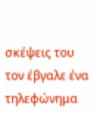σκέψεις του τον έβγαλε ένα τηλεφώνημα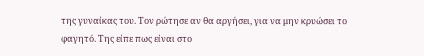της γυναίκας του. Τον ρώτησε αν θα αργήσει, για να μην κρυώσει το φαγητό. Της είπε πως είναι στο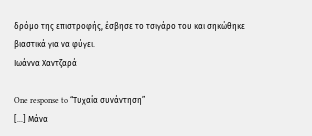δρόμο της επιστροφής, έσβησε το τσιγάρο του και σηκώθηκε βιαστικά για να φύγει.
Ιωάννα Χαντζαρά

One response to “Τυχαία συνάντηση”
[…] Μάνα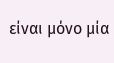είναι μόνο μία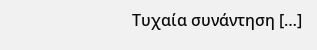Τυχαία συνάντηση […]